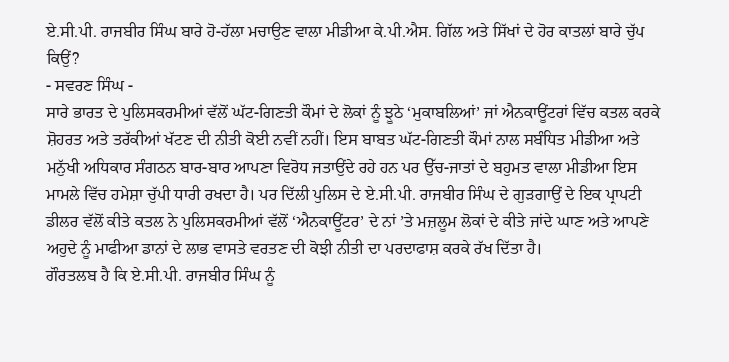ਏ.ਸੀ.ਪੀ. ਰਾਜਬੀਰ ਸਿੰਘ ਬਾਰੇ ਹੋ-ਹੱਲਾ ਮਚਾਉਣ ਵਾਲਾ ਮੀਡੀਆ ਕੇ.ਪੀ.ਐਸ. ਗਿੱਲ ਅਤੇ ਸਿੱਖਾਂ ਦੇ ਹੋਰ ਕਾਤਲਾਂ ਬਾਰੇ ਚੁੱਪ ਕਿਉਂ?
- ਸਵਰਣ ਸਿੰਘ -
ਸਾਰੇ ਭਾਰਤ ਦੇ ਪੁਲਿਸਕਰਮੀਆਂ ਵੱਲੋਂ ਘੱਟ-ਗਿਣਤੀ ਕੌਮਾਂ ਦੇ ਲੋਕਾਂ ਨੂੰ ਝੂਠੇ ‘ਮੁਕਾਬਲਿਆਂ’ ਜਾਂ ਐਨਕਾਊਂਟਰਾਂ ਵਿੱਚ ਕਤਲ ਕਰਕੇ ਸ਼ੋਹਰਤ ਅਤੇ ਤਰੱਕੀਆਂ ਖੱਟਣ ਦੀ ਨੀਤੀ ਕੋਈ ਨਵੀਂ ਨਹੀਂ। ਇਸ ਬਾਬਤ ਘੱਟ-ਗਿਣਤੀ ਕੌਮਾਂ ਨਾਲ ਸਬੰਧਿਤ ਮੀਡੀਆ ਅਤੇ ਮਨੁੱਖੀ ਅਧਿਕਾਰ ਸੰਗਠਨ ਬਾਰ-ਬਾਰ ਆਪਣਾ ਵਿਰੋਧ ਜਤਾਉਂਦੇ ਰਹੇ ਹਨ ਪਰ ਉੱਚ-ਜਾਤਾਂ ਦੇ ਬਹੁਮਤ ਵਾਲਾ ਮੀਡੀਆ ਇਸ ਮਾਮਲੇ ਵਿੱਚ ਹਮੇਸ਼ਾ ਚੁੱਪੀ ਧਾਰੀ ਰਖਦਾ ਹੈ। ਪਰ ਦਿੱਲੀ ਪੁਲਿਸ ਦੇ ਏ.ਸੀ.ਪੀ. ਰਾਜਬੀਰ ਸਿੰਘ ਦੇ ਗੁੜਗਾਉਂ ਦੇ ਇਕ ਪ੍ਰਾਪਟੀ ਡੀਲਰ ਵੱਲੋਂ ਕੀਤੇ ਕਤਲ ਨੇ ਪੁਲਿਸਕਰਮੀਆਂ ਵੱਲੋਂ ‘ਐਨਕਾਊਂਟਰ’ ਦੇ ਨਾਂ ’ਤੇ ਮਜ਼ਲੂਮ ਲੋਕਾਂ ਦੇ ਕੀਤੇ ਜਾਂਦੇ ਘਾਣ ਅਤੇ ਆਪਣੇ ਅਹੁਦੇ ਨੂੰ ਮਾਫੀਆ ਡਾਨਾਂ ਦੇ ਲਾਭ ਵਾਸਤੇ ਵਰਤਣ ਦੀ ਕੋਝੀ ਨੀਤੀ ਦਾ ਪਰਦਾਫਾਸ਼ ਕਰਕੇ ਰੱਖ ਦਿੱਤਾ ਹੈ।
ਗੌਰਤਲਬ ਹੈ ਕਿ ਏ.ਸੀ.ਪੀ. ਰਾਜਬੀਰ ਸਿੰਘ ਨੂੰ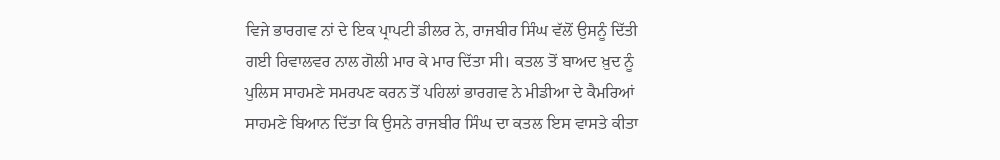ਵਿਜੇ ਭਾਰਗਵ ਨਾਂ ਦੇ ਇਕ ਪ੍ਰਾਪਟੀ ਡੀਲਰ ਨੇ, ਰਾਜਬੀਰ ਸਿੰਘ ਵੱਲੋਂ ਉਸਨੂੰ ਦਿੱਤੀ ਗਈ ਰਿਵਾਲਵਰ ਨਾਲ ਗੋਲੀ ਮਾਰ ਕੇ ਮਾਰ ਦਿੱਤਾ ਸੀ। ਕਤਲ ਤੋਂ ਬਾਅਦ ਖ਼ੁਦ ਨੂੰ ਪੁਲਿਸ ਸਾਹਮਣੇ ਸਮਰਪਣ ਕਰਨ ਤੋਂ ਪਹਿਲਾਂ ਭਾਰਗਵ ਨੇ ਮੀਡੀਆ ਦੇ ਕੈਮਰਿਆਂ ਸਾਹਮਣੇ ਬਿਆਨ ਦਿੱਤਾ ਕਿ ਉਸਨੇ ਰਾਜਬੀਰ ਸਿੰਘ ਦਾ ਕਤਲ ਇਸ ਵਾਸਤੇ ਕੀਤਾ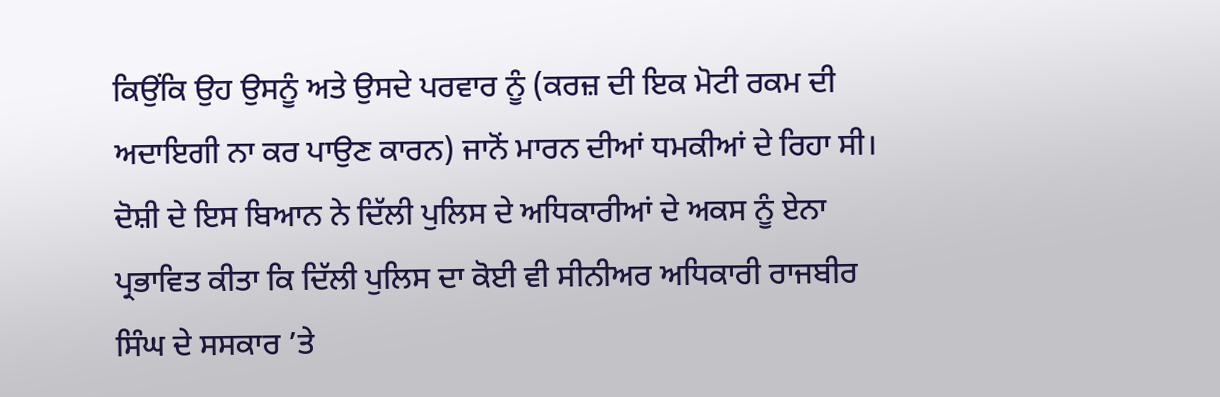ਕਿਉਂਕਿ ਉਹ ਉਸਨੂੰ ਅਤੇ ਉਸਦੇ ਪਰਵਾਰ ਨੂੰ (ਕਰਜ਼ ਦੀ ਇਕ ਮੋਟੀ ਰਕਮ ਦੀ ਅਦਾਇਗੀ ਨਾ ਕਰ ਪਾਉਣ ਕਾਰਨ) ਜਾਨੋਂ ਮਾਰਨ ਦੀਆਂ ਧਮਕੀਆਂ ਦੇ ਰਿਹਾ ਸੀ। ਦੋਸ਼ੀ ਦੇ ਇਸ ਬਿਆਨ ਨੇ ਦਿੱਲੀ ਪੁਲਿਸ ਦੇ ਅਧਿਕਾਰੀਆਂ ਦੇ ਅਕਸ ਨੂੰ ਏਨਾ ਪ੍ਰਭਾਵਿਤ ਕੀਤਾ ਕਿ ਦਿੱਲੀ ਪੁਲਿਸ ਦਾ ਕੋਈ ਵੀ ਸੀਨੀਅਰ ਅਧਿਕਾਰੀ ਰਾਜਬੀਰ ਸਿੰਘ ਦੇ ਸਸਕਾਰ ’ਤੇ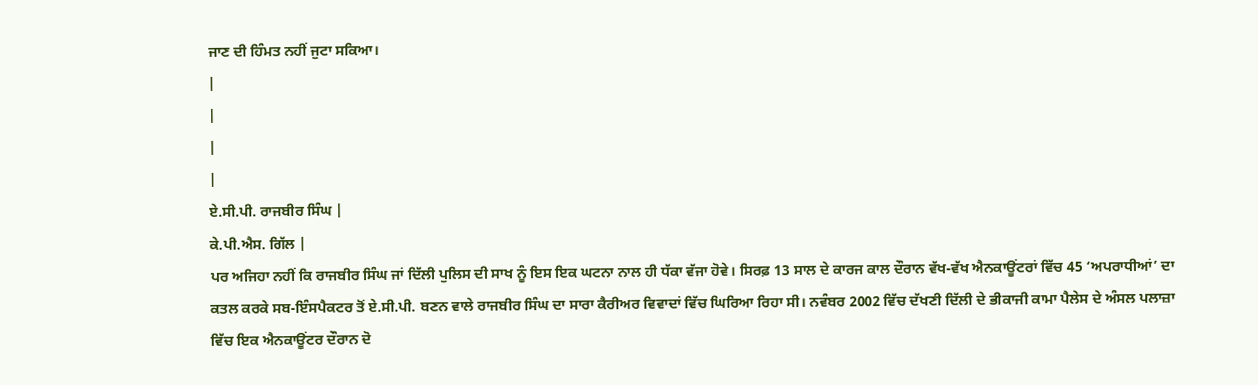ਜਾਣ ਦੀ ਹਿੰਮਤ ਨਹੀਂ ਜੁਟਾ ਸਕਿਆ।
|
|
|
|
ਏ.ਸੀ.ਪੀ. ਰਾਜਬੀਰ ਸਿੰਘ |
ਕੇ.ਪੀ.ਐਸ. ਗਿੱਲ |
ਪਰ ਅਜਿਹਾ ਨਹੀਂ ਕਿ ਰਾਜਬੀਰ ਸਿੰਘ ਜਾਂ ਦਿੱਲੀ ਪੁਲਿਸ ਦੀ ਸਾਖ ਨੂੰ ਇਸ ਇਕ ਘਟਨਾ ਨਾਲ ਹੀ ਧੱਕਾ ਵੱਜਾ ਹੋਵੇ। ਸਿਰਫ਼ 13 ਸਾਲ ਦੇ ਕਾਰਜ ਕਾਲ ਦੌਰਾਨ ਵੱਖ-ਵੱਖ ਐਨਕਾਊਂਟਰਾਂ ਵਿੱਚ 45 ‘ਅਪਰਾਧੀਆਂ’ ਦਾ ਕਤਲ ਕਰਕੇ ਸਬ-ਇੰਸਪੈਕਟਰ ਤੋਂ ਏ.ਸੀ.ਪੀ. ਬਣਨ ਵਾਲੇ ਰਾਜਬੀਰ ਸਿੰਘ ਦਾ ਸਾਰਾ ਕੈਰੀਅਰ ਵਿਵਾਦਾਂ ਵਿੱਚ ਘਿਰਿਆ ਰਿਹਾ ਸੀ। ਨਵੰਬਰ 2002 ਵਿੱਚ ਦੱਖਣੀ ਦਿੱਲੀ ਦੇ ਭੀਕਾਜੀ ਕਾਮਾ ਪੈਲੇਸ ਦੇ ਅੰਸਲ ਪਲਾਜ਼ਾ ਵਿੱਚ ਇਕ ਐਨਕਾਊਂਟਰ ਦੌਰਾਨ ਦੋ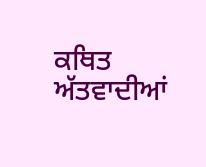ਕਥਿਤ ਅੱਤਵਾਦੀਆਂ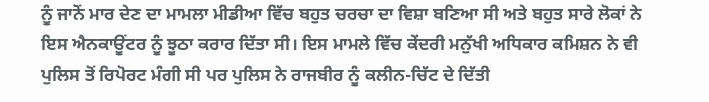ਨੂੰ ਜਾਨੋਂ ਮਾਰ ਦੇਣ ਦਾ ਮਾਮਲਾ ਮੀਡੀਆ ਵਿੱਚ ਬਹੁਤ ਚਰਚਾ ਦਾ ਵਿਸ਼ਾ ਬਣਿਆ ਸੀ ਅਤੇ ਬਹੁਤ ਸਾਰੇ ਲੋਕਾਂ ਨੇ ਇਸ ਐਨਕਾਊਂਟਰ ਨੂੰ ਝੂਠਾ ਕਰਾਰ ਦਿੱਤਾ ਸੀ। ਇਸ ਮਾਮਲੇ ਵਿੱਚ ਕੇਂਦਰੀ ਮਨੁੱਖੀ ਅਧਿਕਾਰ ਕਮਿਸ਼ਨ ਨੇ ਵੀ ਪੁਲਿਸ ਤੋਂ ਰਿਪੋਰਟ ਮੰਗੀ ਸੀ ਪਰ ਪੁਲਿਸ ਨੇ ਰਾਜਬੀਰ ਨੂੰ ਕਲੀਨ-ਚਿੱਟ ਦੇ ਦਿੱਤੀ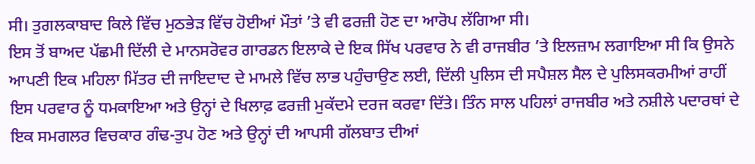ਸੀ। ਤੁਗਲਕਾਬਾਦ ਕਿਲੇ ਵਿੱਚ ਮੁਠਭੇੜ ਵਿੱਚ ਹੋਈਆਂ ਮੌਤਾਂ ’ਤੇ ਵੀ ਫਰਜ਼ੀ ਹੋਣ ਦਾ ਆਰੋਪ ਲੱਗਿਆ ਸੀ।
ਇਸ ਤੋਂ ਬਾਅਦ ਪੱਛਮੀ ਦਿੱਲੀ ਦੇ ਮਾਨਸਰੋਵਰ ਗਾਰਡਨ ਇਲਾਕੇ ਦੇ ਇਕ ਸਿੱਖ ਪਰਵਾਰ ਨੇ ਵੀ ਰਾਜਬੀਰ ’ਤੇ ਇਲਜ਼ਾਮ ਲਗਾਇਆ ਸੀ ਕਿ ਉਸਨੇ ਆਪਣੀ ਇਕ ਮਹਿਲਾ ਮਿੱਤਰ ਦੀ ਜਾਇਦਾਦ ਦੇ ਮਾਮਲੇ ਵਿੱਚ ਲਾਭ ਪਹੁੰਚਾਉਣ ਲਈ, ਦਿੱਲੀ ਪੁਲਿਸ ਦੀ ਸਪੈਸ਼ਲ ਸੈਲ ਦੇ ਪੁਲਿਸਕਰਮੀਆਂ ਰਾਹੀਂ ਇਸ ਪਰਵਾਰ ਨੂੰ ਧਮਕਾਇਆ ਅਤੇ ਉਨ੍ਹਾਂ ਦੇ ਖਿਲਾਫ਼ ਫਰਜ਼ੀ ਮੁਕੱਦਮੇ ਦਰਜ ਕਰਵਾ ਦਿੱਤੇ। ਤਿੰਨ ਸਾਲ ਪਹਿਲਾਂ ਰਾਜਬੀਰ ਅਤੇ ਨਸ਼ੀਲੇ ਪਦਾਰਥਾਂ ਦੇ ਇਕ ਸਮਗਲਰ ਵਿਚਕਾਰ ਗੰਢ-ਤੁਪ ਹੋਣ ਅਤੇ ਉਨ੍ਹਾਂ ਦੀ ਆਪਸੀ ਗੱਲਬਾਤ ਦੀਆਂ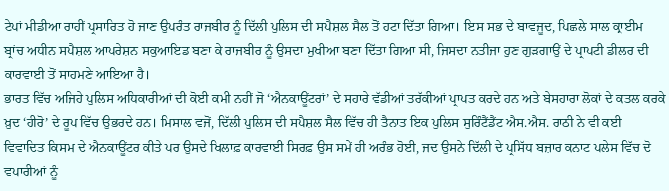ਟੇਪਾਂ ਮੀਡੀਆ ਰਾਹੀਂ ਪ੍ਰਸਾਰਿਤ ਹੋ ਜਾਣ ਉਪਰੰਤ ਰਾਜਬੀਰ ਨੂੰ ਦਿੱਲੀ ਪੁਲਿਸ ਦੀ ਸਪੈਸ਼ਲ ਸੈਲ ਤੋਂ ਹਟਾ ਦਿੱਤਾ ਗਿਆ। ਇਸ ਸਭ ਦੇ ਬਾਵਜੂਦ, ਪਿਛਲੇ ਸਾਲ ਕ੍ਰਾਈਮ ਬ੍ਰਾਂਚ ਅਧੀਨ ਸਪੈਸ਼ਲ ਆਪਰੇਸ਼ਨ ਸਕੁਆਇਡ ਬਣਾ ਕੇ ਰਾਜਬੀਰ ਨੂੰ ਉਸਦਾ ਮੁਖੀਆ ਬਣਾ ਦਿੱਤਾ ਗਿਆ ਸੀ, ਜਿਸਦਾ ਨਤੀਜਾ ਹੁਣ ਗੁੜਗਾਉਂ ਦੇ ਪ੍ਰਾਪਟੀ ਡੀਲਰ ਦੀ ਕਾਰਵਾਈ ਤੋਂ ਸਾਹਮਣੇ ਆਇਆ ਹੈ।
ਭਾਰਤ ਵਿੱਚ ਅਜਿਹੇ ਪੁਲਿਸ ਅਧਿਕਾਰੀਆਂ ਦੀ ਕੋਈ ਕਮੀ ਨਹੀਂ ਜੋ ‘ਐਨਕਾਊਂਟਰਾਂ’ ਦੇ ਸਹਾਰੇ ਵੱਡੀਆਂ ਤਰੱਕੀਆਂ ਪ੍ਰਾਪਤ ਕਰਦੇ ਹਨ ਅਤੇ ਬੇਸਹਾਰਾ ਲੋਕਾਂ ਦੇ ਕਤਲ ਕਰਕੇ ਖ਼ੁਦ ‘ਹੀਰੋ’ ਦੇ ਰੂਪ ਵਿੱਚ ਉਭਰਦੇ ਹਨ। ਮਿਸਾਲ ਵਜੋਂ, ਦਿੱਲੀ ਪੁਲਿਸ ਦੀ ਸਪੈਸ਼ਲ ਸੈਲ ਵਿੱਚ ਹੀ ਤੈਨਾਤ ਇਕ ਪੁਲਿਸ ਸੁਰਿੰਟੈਂਡੈਂਟ ਐਸ.ਐਸ. ਰਾਠੀ ਨੇ ਵੀ ਕਈ ਵਿਵਾਦਿਤ ਕਿਸਮ ਦੇ ਐਨਕਾਊਂਟਰ ਕੀਤੇ ਪਰ ਉਸਦੇ ਖਿਲਾਫ਼ ਕਾਰਵਾਈ ਸਿਰਫ਼ ਉਸ ਸਮੇਂ ਹੀ ਅਰੰਭ ਹੋਈ, ਜਦ ਉਸਨੇ ਦਿੱਲੀ ਦੇ ਪ੍ਰਸਿੱਧ ਬਜ਼ਾਰ ਕਨਾਟ ਪਲੇਸ ਵਿੱਚ ਦੋ ਵਪਾਰੀਆਂ ਨੂੰ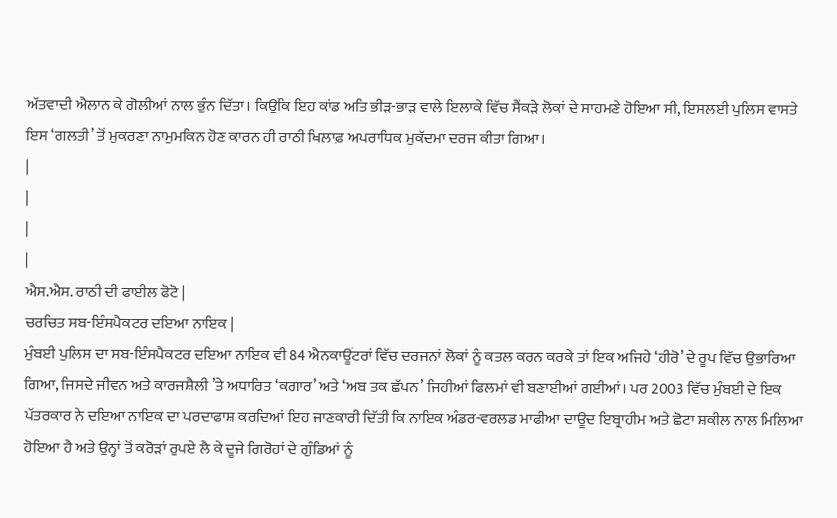ਅੱਤਵਾਦੀ ਐਲਾਨ ਕੇ ਗੋਲੀਆਂ ਨਾਲ ਭੁੰਨ ਦਿੱਤਾ। ਕਿਉਂਕਿ ਇਹ ਕਾਂਡ ਅਤਿ ਭੀੜ-ਭਾੜ ਵਾਲੇ ਇਲਾਕੇ ਵਿੱਚ ਸੈਂਕੜੇ ਲੋਕਾਂ ਦੇ ਸਾਹਮਣੇ ਹੋਇਆ ਸੀ, ਇਸਲਈ ਪੁਲਿਸ ਵਾਸਤੇ ਇਸ ‘ਗਲਤੀ’ ਤੋਂ ਮੁਕਰਣਾ ਨਾਮੁਮਕਿਨ ਹੋਣ ਕਾਰਨ ਹੀ ਰਾਠੀ ਖਿਲਾਫ਼ ਅਪਰਾਧਿਕ ਮੁਕੱਦਮਾ ਦਰਜ ਕੀਤਾ ਗਿਆ।
|
|
|
|
ਐਸ.ਐਸ. ਰਾਠੀ ਦੀ ਫਾਈਲ ਫੋਟੋ |
ਚਰਚਿਤ ਸਬ-ਇੰਸਪੈਕਟਰ ਦਇਆ ਨਾਇਕ |
ਮੁੰਬਈ ਪੁਲਿਸ ਦਾ ਸਬ-ਇੰਸਪੈਕਟਰ ਦਇਆ ਨਾਇਕ ਵੀ 84 ਐਨਕਾਊਂਟਰਾਂ ਵਿੱਚ ਦਰਜਨਾਂ ਲੋਕਾਂ ਨੂੰ ਕਤਲ ਕਰਨ ਕਰਕੇ ਤਾਂ ਇਕ ਅਜਿਹੇ ‘ਹੀਰੋ’ ਦੇ ਰੂਪ ਵਿੱਚ ਉਭਾਰਿਆ ਗਿਆ, ਜਿਸਦੇ ਜੀਵਨ ਅਤੇ ਕਾਰਜਸ਼ੈਲੀ ’ਤੇ ਅਧਾਰਿਤ ‘ਕਗਾਰ’ ਅਤੇ ‘ਅਬ ਤਕ ਛੱਪਨ’ ਜਿਹੀਆਂ ਫਿਲਮਾਂ ਵੀ ਬਣਾਈਆਂ ਗਈਆਂ। ਪਰ 2003 ਵਿੱਚ ਮੁੰਬਈ ਦੇ ਇਕ ਪੱਤਰਕਾਰ ਨੇ ਦਇਆ ਨਾਇਕ ਦਾ ਪਰਦਾਫਾਸ਼ ਕਰਦਿਆਂ ਇਹ ਜਾਣਕਾਰੀ ਦਿੱਤੀ ਕਿ ਨਾਇਕ ਅੰਡਰ-ਵਰਲਡ ਮਾਫੀਆ ਦਾਊਦ ਇਬ੍ਰਾਹੀਮ ਅਤੇ ਛੋਟਾ ਸ਼ਕੀਲ ਨਾਲ ਮਿਲਿਆ ਹੋਇਆ ਹੈ ਅਤੇ ਉਨ੍ਹਾਂ ਤੋਂ ਕਰੋੜਾਂ ਰੁਪਏ ਲੈ ਕੇ ਦੂਜੇ ਗਿਰੋਹਾਂ ਦੇ ਗੁੰਡਿਆਂ ਨੂੰ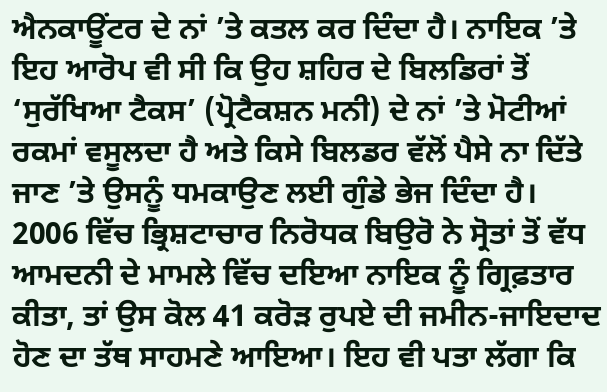ਐਨਕਾਊਂਟਰ ਦੇ ਨਾਂ ’ਤੇ ਕਤਲ ਕਰ ਦਿੰਦਾ ਹੈ। ਨਾਇਕ ’ਤੇ ਇਹ ਆਰੋਪ ਵੀ ਸੀ ਕਿ ਉਹ ਸ਼ਹਿਰ ਦੇ ਬਿਲਡਿਰਾਂ ਤੋਂ ‘ਸੁਰੱਖਿਆ ਟੈਕਸ’ (ਪ੍ਰੋਟੈਕਸ਼ਨ ਮਨੀ) ਦੇ ਨਾਂ ’ਤੇ ਮੋਟੀਆਂ ਰਕਮਾਂ ਵਸੂਲਦਾ ਹੈ ਅਤੇ ਕਿਸੇ ਬਿਲਡਰ ਵੱਲੋਂ ਪੈਸੇ ਨਾ ਦਿੱਤੇ ਜਾਣ ’ਤੇ ਉਸਨੂੰ ਧਮਕਾਉਣ ਲਈ ਗੁੰਡੇ ਭੇਜ ਦਿੰਦਾ ਹੈ।
2006 ਵਿੱਚ ਭ੍ਰਿਸ਼ਟਾਚਾਰ ਨਿਰੋਧਕ ਬਿਉਰੋ ਨੇ ਸ੍ਰੋਤਾਂ ਤੋਂ ਵੱਧ ਆਮਦਨੀ ਦੇ ਮਾਮਲੇ ਵਿੱਚ ਦਇਆ ਨਾਇਕ ਨੂੰ ਗ੍ਰਿਫ਼ਤਾਰ ਕੀਤਾ, ਤਾਂ ਉਸ ਕੋਲ 41 ਕਰੋੜ ਰੁਪਏ ਦੀ ਜਮੀਨ-ਜਾਇਦਾਦ ਹੋਣ ਦਾ ਤੱਥ ਸਾਹਮਣੇ ਆਇਆ। ਇਹ ਵੀ ਪਤਾ ਲੱਗਾ ਕਿ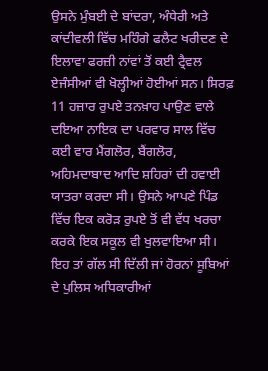ਉਸਨੇ ਮੁੰਬਈ ਦੇ ਬਾਂਦਰਾ, ਅੰਧੇਰੀ ਅਤੇ ਕਾਂਦੀਵਲੀ ਵਿੱਚ ਮਹਿੰਗੇ ਫਲੈਟ ਖਰੀਦਣ ਦੇ ਇਲਾਵਾ ਫਰਜ਼ੀ ਨਾਂਵਾਂ ਤੋਂ ਕਈ ਟ੍ਰੈਵਲ ਏਜੰਸੀਆਂ ਵੀ ਖੋਲ੍ਹੀਆਂ ਹੋਈਆਂ ਸਨ। ਸਿਰਫ਼ 11 ਹਜ਼ਾਰ ਰੁਪਏ ਤਨਖ਼ਾਹ ਪਾਉਣ ਵਾਲੇ ਦਇਆ ਨਾਇਕ ਦਾ ਪਰਵਾਰ ਸਾਲ ਵਿੱਚ ਕਈ ਵਾਰ ਮੈਂਗਲੋਰ, ਬੈਂਗਲੋਰ, ਅਹਿਮਦਾਬਾਦ ਆਦਿ ਸ਼ਹਿਰਾਂ ਦੀ ਹਵਾਈ ਯਾਤਰਾ ਕਰਦਾ ਸੀ। ਉਸਨੇ ਆਪਣੇ ਪਿੰਡ ਵਿੱਚ ਇਕ ਕਰੋੜ ਰੁਪਏ ਤੋਂ ਵੀ ਵੱਧ ਖਰਚਾ ਕਰਕੇ ਇਕ ਸਕੂਲ ਵੀ ਖੁਲਵਾਇਆ ਸੀ।
ਇਹ ਤਾਂ ਗੱਲ ਸੀ ਦਿੱਲੀ ਜਾਂ ਹੋਰਨਾਂ ਸੂਬਿਆਂ ਦੇ ਪੁਲਿਸ ਅਧਿਕਾਰੀਆਂ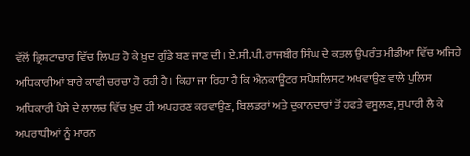ਵੱਲੋਂ ਭ੍ਰਿਸ਼ਟਾਚਾਰ ਵਿੱਚ ਲਿਪਤ ਹੋ ਕੇ ਖ਼ੁਦ ਗੁੰਡੇ ਬਣ ਜਾਣ ਦੀ। ਏ.ਸੀ.ਪੀ. ਰਾਜਬੀਰ ਸਿੰਘ ਦੇ ਕਤਲ ਉਪਰੰਤ ਮੀਡੀਆ ਵਿੱਚ ਅਜਿਹੇ ਅਧਿਕਾਰੀਆਂ ਬਾਰੇ ਕਾਫੀ ਚਰਚਾ ਹੋ ਰਹੀ ਹੈ। ਕਿਹਾ ਜਾ ਰਿਹਾ ਹੈ ਕਿ ਐਨਕਾਊਂਟਰ ਸਪੈਸ਼ਲਿਸਟ ਅਖਵਾਉਣ ਵਾਲੇ ਪੁਲਿਸ ਅਧਿਕਾਰੀ ਪੈਸੇ ਦੇ ਲਾਲਚ ਵਿੱਚ ਖ਼ੁਦ ਹੀ ਅਪਹਰਣ ਕਰਵਾਉਣ, ਬਿਲਡਰਾਂ ਅਤੇ ਦੁਕਾਨਦਾਰਾਂ ਤੋਂ ਹਫਤੇ ਵਸੂਲਣ, ਸੁਪਾਰੀ ਲੈ ਕੇ ਅਪਰਾਧੀਆਂ ਨੂੰ ਮਾਰਨ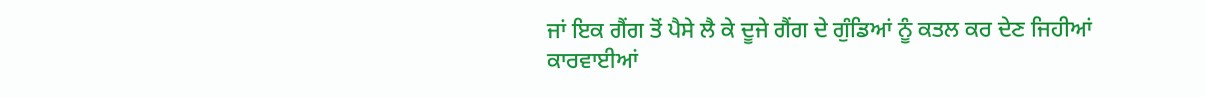ਜਾਂ ਇਕ ਗੈਂਗ ਤੋਂ ਪੈਸੇ ਲੈ ਕੇ ਦੂਜੇ ਗੈਂਗ ਦੇ ਗੁੰਡਿਆਂ ਨੂੰ ਕਤਲ ਕਰ ਦੇਣ ਜਿਹੀਆਂ ਕਾਰਵਾਈਆਂ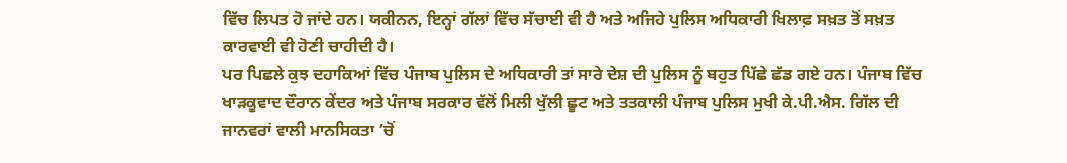ਵਿੱਚ ਲਿਪਤ ਹੋ ਜਾਂਦੇ ਹਨ। ਯਕੀਨਨ, ਇਨ੍ਹਾਂ ਗੱਲਾਂ ਵਿੱਚ ਸੱਚਾਈ ਵੀ ਹੈ ਅਤੇ ਅਜਿਹੇ ਪੁਲਿਸ ਅਧਿਕਾਰੀ ਖਿਲਾਫ਼ ਸਖ਼ਤ ਤੋਂ ਸਖ਼ਤ ਕਾਰਵਾਈ ਵੀ ਹੋਣੀ ਚਾਹੀਦੀ ਹੈ।
ਪਰ ਪਿਛਲੇ ਕੁਝ ਦਹਾਕਿਆਂ ਵਿੱਚ ਪੰਜਾਬ ਪੁਲਿਸ ਦੇ ਅਧਿਕਾਰੀ ਤਾਂ ਸਾਰੇ ਦੇਸ਼ ਦੀ ਪੁਲਿਸ ਨੂੰ ਬਹੁਤ ਪਿੱਛੇ ਛੱਡ ਗਏ ਹਨ। ਪੰਜਾਬ ਵਿੱਚ ਖਾੜਕੂਵਾਦ ਦੌਰਾਨ ਕੇਂਦਰ ਅਤੇ ਪੰਜਾਬ ਸਰਕਾਰ ਵੱਲੋਂ ਮਿਲੀ ਖੁੱਲੀ ਛੂਟ ਅਤੇ ਤਤਕਾਲੀ ਪੰਜਾਬ ਪੁਲਿਸ ਮੁਖੀ ਕੇ.ਪੀ.ਐਸ. ਗਿੱਲ ਦੀ ਜਾਨਵਰਾਂ ਵਾਲੀ ਮਾਨਸਿਕਤਾ ’ਚੋਂ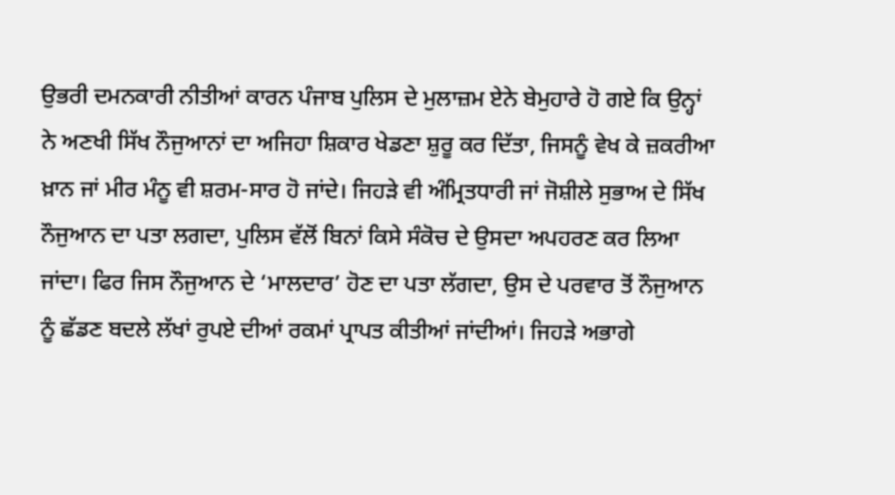ਉਭਰੀ ਦਮਨਕਾਰੀ ਨੀਤੀਆਂ ਕਾਰਨ ਪੰਜਾਬ ਪੁਲਿਸ ਦੇ ਮੁਲਾਜ਼ਮ ਏਨੇ ਬੇਮੁਹਾਰੇ ਹੋ ਗਏ ਕਿ ਉਨ੍ਹਾਂ ਨੇ ਅਣਖੀ ਸਿੱਖ ਨੌਜੁਆਨਾਂ ਦਾ ਅਜਿਹਾ ਸ਼ਿਕਾਰ ਖੇਡਣਾ ਸ਼ੁਰੂ ਕਰ ਦਿੱਤਾ, ਜਿਸਨੂੰ ਵੇਖ ਕੇ ਜ਼ਕਰੀਆ ਖ਼ਾਨ ਜਾਂ ਮੀਰ ਮੰਨੂ ਵੀ ਸ਼ਰਮ-ਸਾਰ ਹੋ ਜਾਂਦੇ। ਜਿਹੜੇ ਵੀ ਅੰਮ੍ਰਿਤਧਾਰੀ ਜਾਂ ਜੋਸ਼ੀਲੇ ਸੁਭਾਅ ਦੇ ਸਿੱਖ ਨੌਜੁਆਨ ਦਾ ਪਤਾ ਲਗਦਾ, ਪੁਲਿਸ ਵੱਲੋਂ ਬਿਨਾਂ ਕਿਸੇ ਸੰਕੋਚ ਦੇ ਉਸਦਾ ਅਪਹਰਣ ਕਰ ਲਿਆ ਜਾਂਦਾ। ਫਿਰ ਜਿਸ ਨੌਜੁਆਨ ਦੇ ‘ਮਾਲਦਾਰ’ ਹੋਣ ਦਾ ਪਤਾ ਲੱਗਦਾ, ਉਸ ਦੇ ਪਰਵਾਰ ਤੋਂ ਨੌਜੁਆਨ ਨੂੰ ਛੱਡਣ ਬਦਲੇ ਲੱਖਾਂ ਰੁਪਏ ਦੀਆਂ ਰਕਮਾਂ ਪ੍ਰਾਪਤ ਕੀਤੀਆਂ ਜਾਂਦੀਆਂ। ਜਿਹੜੇ ਅਭਾਗੇ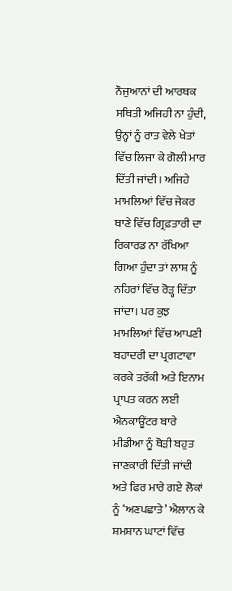ਨੌਜੁਆਨਾਂ ਦੀ ਆਰਥਕ ਸਥਿਤੀ ਅਜਿਹੀ ਨਾ ਹੁੰਦੀ, ਉਨ੍ਹਾਂ ਨੂੰ ਰਾਤ ਵੇਲੇ ਖੇਤਾਂ ਵਿੱਚ ਲਿਜਾ ਕੇ ਗੋਲੀ ਮਾਰ ਦਿੱਤੀ ਜਾਂਦੀ। ਅਜਿਹੇ ਮਾਮਲਿਆਂ ਵਿੱਚ ਜੇਕਰ ਥਾਣੇ ਵਿੱਚ ਗ੍ਰਿਫ਼ਤਾਰੀ ਦਾ ਰਿਕਾਰਡ ਨਾ ਰੱਖਿਆ ਗਿਆ ਹੁੰਦਾ ਤਾਂ ਲਾਸ਼ ਨੂੰ ਨਹਿਰਾਂ ਵਿੱਚ ਰੋੜ੍ਹ ਦਿੱਤਾ ਜਾਂਦਾ। ਪਰ ਕੁਝ ਮਾਮਲਿਆਂ ਵਿੱਚ ਆਪਣੀ ਬਹਾਦਰੀ ਦਾ ਪ੍ਰਗਟਾਵਾ ਕਰਕੇ ਤਰੱਕੀ ਅਤੇ ਇਨਾਮ ਪ੍ਰਾਪਤ ਕਰਨ ਲਈ ਐਨਕਾਊਂਟਰ ਬਾਰੇ ਮੀਡੀਆ ਨੂੰ ਥੋੜੀ ਬਹੁਤ ਜਾਣਕਾਰੀ ਦਿੱਤੀ ਜਾਂਦੀ ਅਤੇ ਫਿਰ ਮਾਰੇ ਗਏ ਲੋਕਾਂ ਨੂੰ ‘ਅਣਪਛਾਤੇ’ ਐਲਾਨ ਕੇ ਸ਼ਮਸ਼ਾਨ ਘਾਟਾਂ ਵਿੱਚ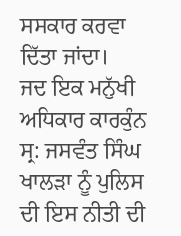ਸਸਕਾਰ ਕਰਵਾ ਦਿੱਤਾ ਜਾਂਦਾ।
ਜਦ ਇਕ ਮਨੁੱਖੀ ਅਧਿਕਾਰ ਕਾਰਕੁੰਨ ਸ੍ਰ: ਜਸਵੰਤ ਸਿੰਘ ਖਾਲੜਾ ਨੂੰ ਪੁਲਿਸ ਦੀ ਇਸ ਨੀਤੀ ਦੀ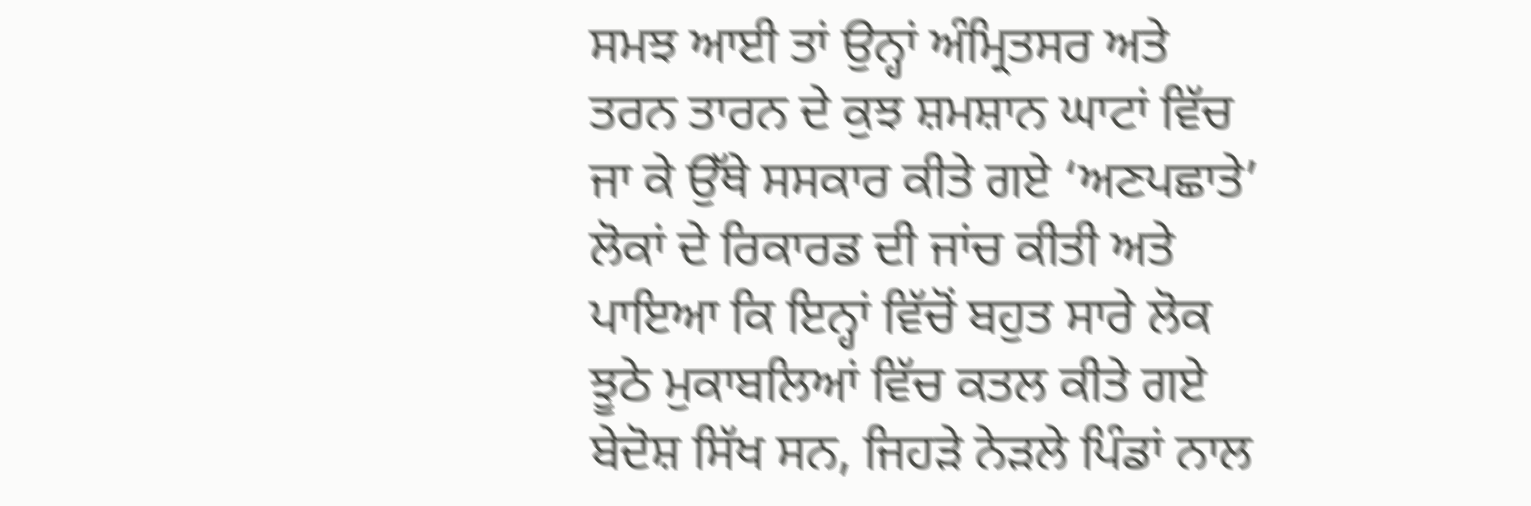ਸਮਝ ਆਈ ਤਾਂ ਉਨ੍ਹਾਂ ਅੰਮ੍ਰਿਤਸਰ ਅਤੇ ਤਰਨ ਤਾਰਨ ਦੇ ਕੁਝ ਸ਼ਮਸ਼ਾਨ ਘਾਟਾਂ ਵਿੱਚ ਜਾ ਕੇ ਉੱਥੇ ਸਸਕਾਰ ਕੀਤੇ ਗਏ ‘ਅਣਪਛਾਤੇ’ ਲੋਕਾਂ ਦੇ ਰਿਕਾਰਡ ਦੀ ਜਾਂਚ ਕੀਤੀ ਅਤੇ ਪਾਇਆ ਕਿ ਇਨ੍ਹਾਂ ਵਿੱਚੋਂ ਬਹੁਤ ਸਾਰੇ ਲੋਕ ਝੂਠੇ ਮੁਕਾਬਲਿਆਂ ਵਿੱਚ ਕਤਲ ਕੀਤੇ ਗਏ ਬੇਦੋਸ਼ ਸਿੱਖ ਸਨ, ਜਿਹੜੇ ਨੇੜਲੇ ਪਿੰਡਾਂ ਨਾਲ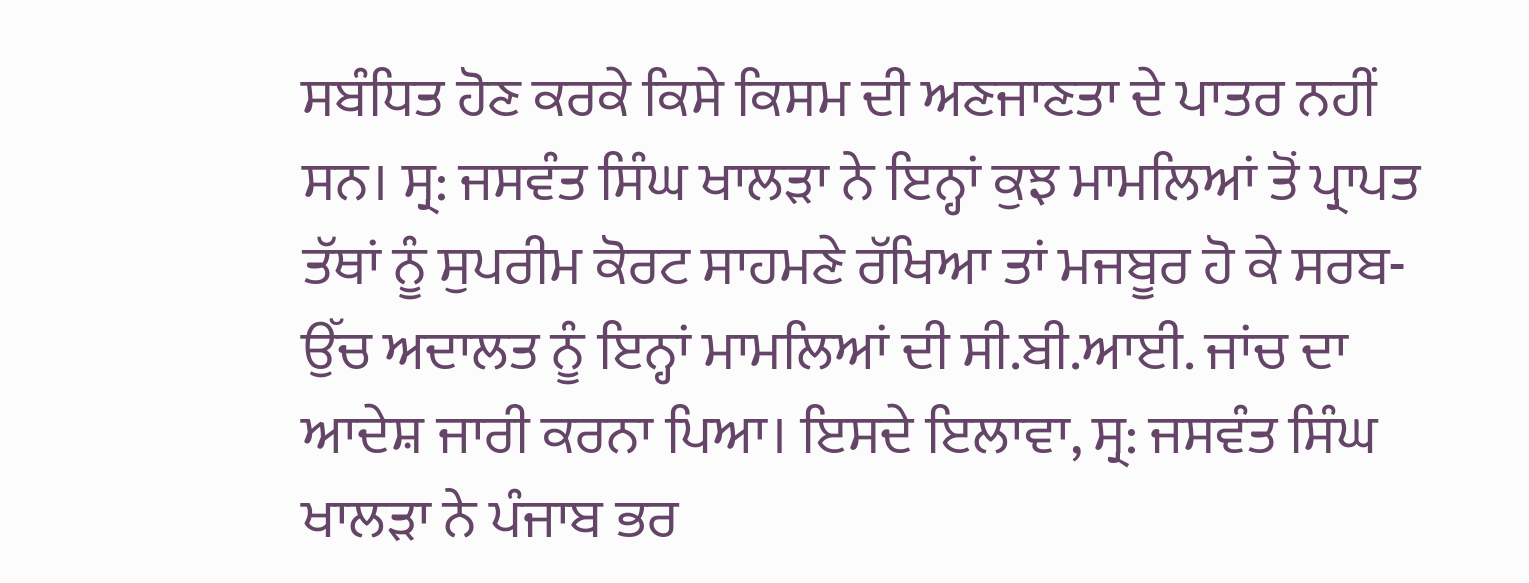ਸਬੰਧਿਤ ਹੋਣ ਕਰਕੇ ਕਿਸੇ ਕਿਸਮ ਦੀ ਅਣਜਾਣਤਾ ਦੇ ਪਾਤਰ ਨਹੀਂ ਸਨ। ਸ੍ਰ: ਜਸਵੰਤ ਸਿੰਘ ਖਾਲੜਾ ਨੇ ਇਨ੍ਹਾਂ ਕੁਝ ਮਾਮਲਿਆਂ ਤੋਂ ਪ੍ਰਾਪਤ ਤੱਥਾਂ ਨੂੰ ਸੁਪਰੀਮ ਕੋਰਟ ਸਾਹਮਣੇ ਰੱਖਿਆ ਤਾਂ ਮਜਬੂਰ ਹੋ ਕੇ ਸਰਬ-ਉੱਚ ਅਦਾਲਤ ਨੂੰ ਇਨ੍ਹਾਂ ਮਾਮਲਿਆਂ ਦੀ ਸੀ.ਬੀ.ਆਈ. ਜਾਂਚ ਦਾ ਆਦੇਸ਼ ਜਾਰੀ ਕਰਨਾ ਪਿਆ। ਇਸਦੇ ਇਲਾਵਾ, ਸ੍ਰ: ਜਸਵੰਤ ਸਿੰਘ ਖਾਲੜਾ ਨੇ ਪੰਜਾਬ ਭਰ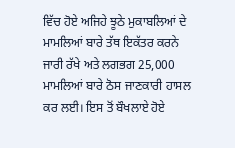ਵਿੱਚ ਹੋਏ ਅਜਿਹੇ ਝੂਠੇ ਮੁਕਾਬਲਿਆਂ ਦੇ ਮਾਮਲਿਆਂ ਬਾਰੇ ਤੱਥ ਇਕੱਤਰ ਕਰਨੇ ਜਾਰੀ ਰੱਖੇ ਅਤੇ ਲਗਭਗ 25,000 ਮਾਮਲਿਆਂ ਬਾਰੇ ਠੋਸ ਜਾਣਕਾਰੀ ਹਾਸਲ ਕਰ ਲਈ। ਇਸ ਤੋਂ ਬੌਖਲਾਏ ਹੋਏ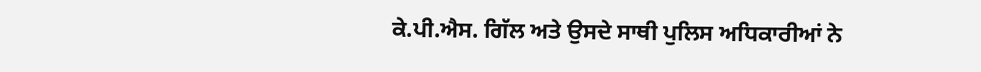ਕੇ.ਪੀ.ਐਸ. ਗਿੱਲ ਅਤੇ ਉਸਦੇ ਸਾਥੀ ਪੁਲਿਸ ਅਧਿਕਾਰੀਆਂ ਨੇ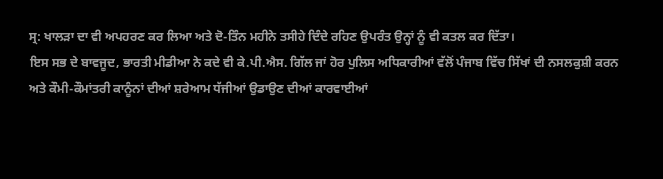ਸ੍ਰ: ਖਾਲੜਾ ਦਾ ਵੀ ਅਪਹਰਣ ਕਰ ਲਿਆ ਅਤੇ ਦੋ-ਤਿੰਨ ਮਹੀਨੇ ਤਸੀਹੇ ਦਿੰਦੇ ਰਹਿਣ ਉਪਰੰਤ ਉਨ੍ਹਾਂ ਨੂੰ ਵੀ ਕਤਲ ਕਰ ਦਿੱਤਾ।
ਇਸ ਸਭ ਦੇ ਬਾਵਜੂਦ, ਭਾਰਤੀ ਮੀਡੀਆ ਨੇ ਕਦੇ ਵੀ ਕੇ.ਪੀ.ਐਸ. ਗਿੱਲ ਜਾਂ ਹੋਰ ਪੁਲਿਸ ਅਧਿਕਾਰੀਆਂ ਵੱਲੋਂ ਪੰਜਾਬ ਵਿੱਚ ਸਿੱਖਾਂ ਦੀ ਨਸਲਕੁਸ਼ੀ ਕਰਨ ਅਤੇ ਕੌਮੀ-ਕੌਮਾਂਤਰੀ ਕਾਨੂੰਨਾਂ ਦੀਆਂ ਸ਼ਰੇਆਮ ਧੱਜੀਆਂ ਉਡਾਉਣ ਦੀਆਂ ਕਾਰਵਾਈਆਂ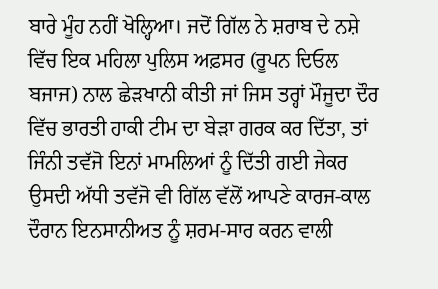ਬਾਰੇ ਮੂੰਹ ਨਹੀਂ ਖੋਲ੍ਹਿਆ। ਜਦੋਂ ਗਿੱਲ ਨੇ ਸ਼ਰਾਬ ਦੇ ਨਸ਼ੇ ਵਿੱਚ ਇਕ ਮਹਿਲਾ ਪੁਲਿਸ ਅਫ਼ਸਰ (ਰੂਪਨ ਦਿਓਲ ਬਜਾਜ) ਨਾਲ ਛੇੜਖਾਨੀ ਕੀਤੀ ਜਾਂ ਜਿਸ ਤਰ੍ਹਾਂ ਮੌਜੂਦਾ ਦੌਰ ਵਿੱਚ ਭਾਰਤੀ ਹਾਕੀ ਟੀਮ ਦਾ ਬੇੜਾ ਗਰਕ ਕਰ ਦਿੱਤਾ, ਤਾਂ ਜਿੰਨੀ ਤਵੱਜੋ ਇਨਾਂ ਮਾਮਲਿਆਂ ਨੂੰ ਦਿੱਤੀ ਗਈ ਜੇਕਰ ਉਸਦੀ ਅੱਧੀ ਤਵੱਜੋ ਵੀ ਗਿੱਲ ਵੱਲੋਂ ਆਪਣੇ ਕਾਰਜ-ਕਾਲ ਦੌਰਾਨ ਇਨਸਾਨੀਅਤ ਨੂੰ ਸ਼ਰਮ-ਸਾਰ ਕਰਨ ਵਾਲੀ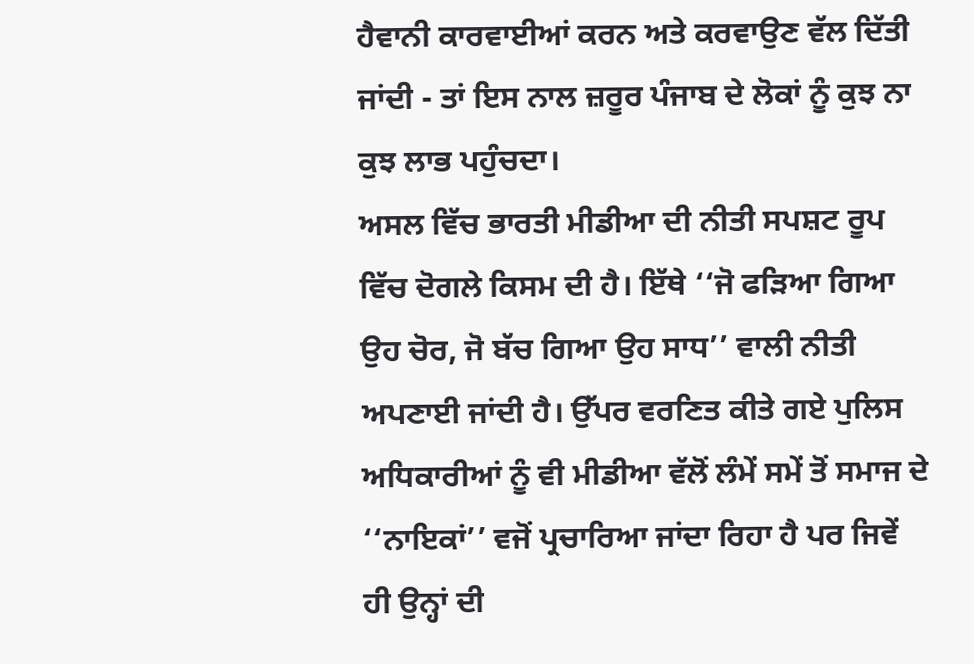ਹੈਵਾਨੀ ਕਾਰਵਾਈਆਂ ਕਰਨ ਅਤੇ ਕਰਵਾਉਣ ਵੱਲ ਦਿੱਤੀ ਜਾਂਦੀ - ਤਾਂ ਇਸ ਨਾਲ ਜ਼ਰੂਰ ਪੰਜਾਬ ਦੇ ਲੋਕਾਂ ਨੂੰ ਕੁਝ ਨਾ ਕੁਝ ਲਾਭ ਪਹੁੰਚਦਾ।
ਅਸਲ ਵਿੱਚ ਭਾਰਤੀ ਮੀਡੀਆ ਦੀ ਨੀਤੀ ਸਪਸ਼ਟ ਰੂਪ ਵਿੱਚ ਦੋਗਲੇ ਕਿਸਮ ਦੀ ਹੈ। ਇੱਥੇ ‘‘ਜੋ ਫੜਿਆ ਗਿਆ ਉਹ ਚੋਰ, ਜੋ ਬੱਚ ਗਿਆ ਉਹ ਸਾਧ’’ ਵਾਲੀ ਨੀਤੀ ਅਪਣਾਈ ਜਾਂਦੀ ਹੈ। ਉੱਪਰ ਵਰਣਿਤ ਕੀਤੇ ਗਏ ਪੁਲਿਸ ਅਧਿਕਾਰੀਆਂ ਨੂੰ ਵੀ ਮੀਡੀਆ ਵੱਲੋਂ ਲੰਮੇਂ ਸਮੇਂ ਤੋਂ ਸਮਾਜ ਦੇ ‘‘ਨਾਇਕਾਂ’’ ਵਜੋਂ ਪ੍ਰਚਾਰਿਆ ਜਾਂਦਾ ਰਿਹਾ ਹੈ ਪਰ ਜਿਵੇਂ ਹੀ ਉਨ੍ਹਾਂ ਦੀ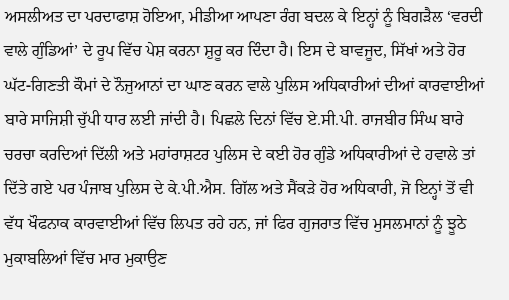ਅਸਲੀਅਤ ਦਾ ਪਰਦਾਫਾਸ਼ ਹੋਇਆ, ਮੀਡੀਆ ਆਪਣਾ ਰੰਗ ਬਦਲ ਕੇ ਇਨ੍ਹਾਂ ਨੂੰ ਬਿਗੜੈਲ ‘ਵਰਦੀ ਵਾਲੇ ਗੁੰਡਿਆਂ’ ਦੇ ਰੂਪ ਵਿੱਚ ਪੇਸ਼ ਕਰਨਾ ਸ਼ੁਰੂ ਕਰ ਦਿੰਦਾ ਹੈ। ਇਸ ਦੇ ਬਾਵਜੂਦ, ਸਿੱਖਾਂ ਅਤੇ ਹੋਰ ਘੱਟ-ਗਿਣਤੀ ਕੌਮਾਂ ਦੇ ਨੌਜੁਆਨਾਂ ਦਾ ਘਾਣ ਕਰਨ ਵਾਲੇ ਪੁਲਿਸ ਅਧਿਕਾਰੀਆਂ ਦੀਆਂ ਕਾਰਵਾਈਆਂ ਬਾਰੇ ਸਾਜਿਸ਼ੀ ਚੁੱਪੀ ਧਾਰ ਲਈ ਜਾਂਦੀ ਹੈ। ਪਿਛਲੇ ਦਿਨਾਂ ਵਿੱਚ ਏ.ਸੀ.ਪੀ. ਰਾਜਬੀਰ ਸਿੰਘ ਬਾਰੇ ਚਰਚਾ ਕਰਦਿਆਂ ਦਿੱਲੀ ਅਤੇ ਮਹਾਂਰਾਸ਼ਟਰ ਪੁਲਿਸ ਦੇ ਕਈ ਹੋਰ ਗੁੰਡੇ ਅਧਿਕਾਰੀਆਂ ਦੇ ਹਵਾਲੇ ਤਾਂ ਦਿੱਤੇ ਗਏ ਪਰ ਪੰਜਾਬ ਪੁਲਿਸ ਦੇ ਕੇ.ਪੀ.ਐਸ. ਗਿੱਲ ਅਤੇ ਸੈਂਕੜੇ ਹੋਰ ਅਧਿਕਾਰੀ, ਜੋ ਇਨ੍ਹਾਂ ਤੋਂ ਵੀ ਵੱਧ ਖੌਫਨਾਕ ਕਾਰਵਾਈਆਂ ਵਿੱਚ ਲਿਪਤ ਰਹੇ ਹਨ, ਜਾਂ ਫਿਰ ਗੁਜਰਾਤ ਵਿੱਚ ਮੁਸਲਮਾਨਾਂ ਨੂੰ ਝੂਠੇ ਮੁਕਾਬਲਿਆਂ ਵਿੱਚ ਮਾਰ ਮੁਕਾਉਣ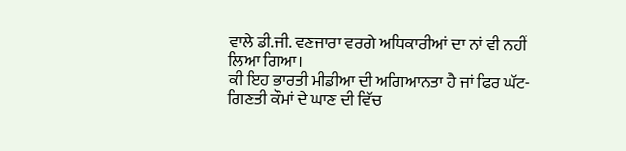ਵਾਲੇ ਡੀ.ਜੀ. ਵਣਜਾਰਾ ਵਰਗੇ ਅਧਿਕਾਰੀਆਂ ਦਾ ਨਾਂ ਵੀ ਨਹੀਂ ਲਿਆ ਗਿਆ।
ਕੀ ਇਹ ਭਾਰਤੀ ਮੀਡੀਆ ਦੀ ਅਗਿਆਨਤਾ ਹੈ ਜਾਂ ਫਿਰ ਘੱਟ-ਗਿਣਤੀ ਕੌਮਾਂ ਦੇ ਘਾਣ ਦੀ ਵਿੱਚ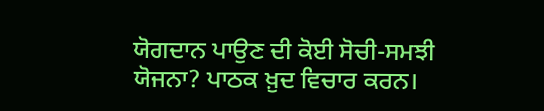ਯੋਗਦਾਨ ਪਾਉਣ ਦੀ ਕੋਈ ਸੋਚੀ-ਸਮਝੀ ਯੋਜਨਾ? ਪਾਠਕ ਖ਼ੁਦ ਵਿਚਾਰ ਕਰਨ।